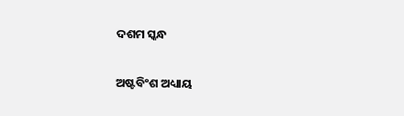ଦଶମ ସ୍କନ୍ଧ

ଅଷ୍ଟବିଂଶ ଅଧ୍ୟାୟ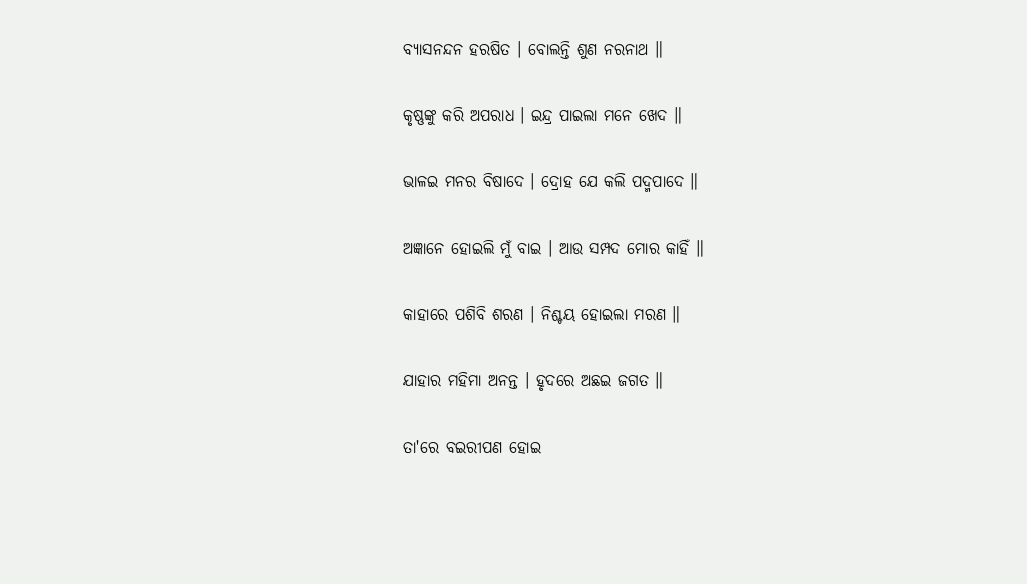ବ୍ୟାସନନ୍ଦନ ହରଷିତ । ବୋଲନ୍ତି ଶୁଣ ନରନାଥ ॥

କୃଷ୍ଣଙ୍କୁ କରି ଅପରାଧ । ଇନ୍ଦ୍ର ପାଇଲା ମନେ ଖେଦ ॥

ଭାଳଇ ମନର ବିଷାଦେ । ଦ୍ରୋହ ଯେ କଲି ପଦ୍ମ‌ପାଦେ ॥

ଅଜ୍ଞାନେ ହୋଇଲି ମୁଁ ବାଇ । ଆଉ ସମ୍ପଦ ମୋର କାହିଁ ॥

କାହାରେ ପଶିବି ଶରଣ । ନିଶ୍ଚୟ ହୋଇଲା ମରଣ ॥

ଯାହାର ମହିମା ଅନନ୍ତ । ହୃଦରେ ଅଛଇ ଜଗତ ॥

ତା'ରେ ବଇରୀପଣ ହୋଇ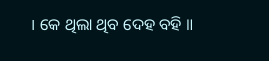। କେ ଥିଲା ଥିବ ଦେହ ବହି ॥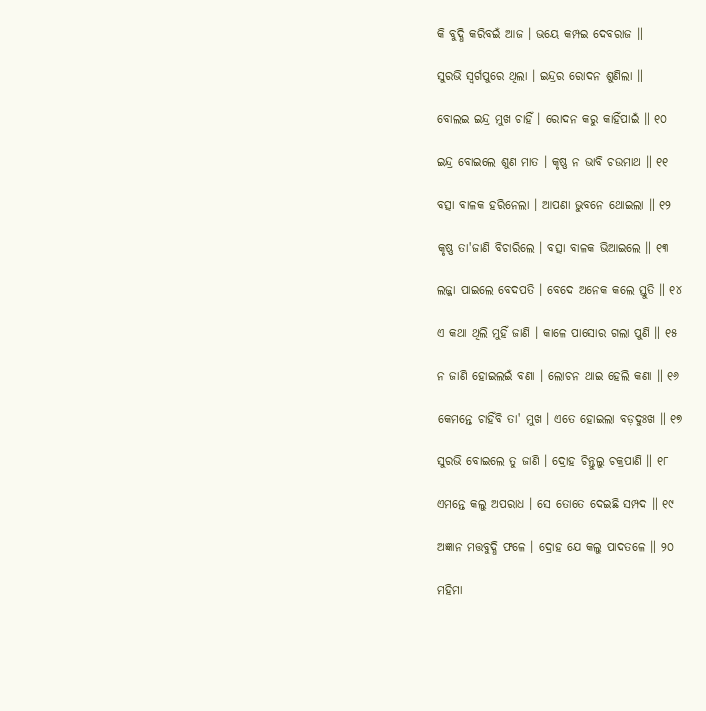କି ବୁଦ୍ଧି କରିବଇଁ ଆଜ । ଭୟେ କମ୍ପଇ ଦେବରାଜ ॥

ସୁରଭି ସ୍ୱର୍ଗପୁରେ ଥିଲା । ଇନ୍ଦ୍ରର ରୋଦନ ଶୁଣିଲା ॥

ବୋଲଇ ଇନ୍ଦ୍ର ମୁଖ ଚାହିଁ । ରୋଦନ କରୁ କାହିଁପାଇଁ ॥ ୧୦

ଇନ୍ଦ୍ର ବୋଇଲେ ଶୁଣ ମାତ । କୃଷ୍ଣ ନ ଭାବି ଚଉମାଥ ॥ ୧୧

ବତ୍ସା ବାଳକ ହରିନେଲା । ଆପଣା ଭୁବନେ ଥୋଇଲା ॥ ୧୨

କୃଷ୍ଣ ତା'ଜାଣି ବିଚାରିଲେ । ବତ୍ସା ବାଳକ ଭିଆଇଲେ ॥ ୧୩

ଲଜ୍ଜା ପାଇଲେ ବେଦପତି । ବେଦେ ଅନେକ କଲେ ସ୍ତୁତି ॥ ୧୪

ଏ କଥା ଥିଲି ମୁହିଁ ଜାଣି । କାଳେ ପାସୋର ଗଲା ପୁଣି ॥ ୧୫

ନ ଜାଣି ହୋଇଲଇଁ ବଣା । ଲୋଚନ ଥାଇ ହେଲି କଣା ॥ ୧୬

କେମନ୍ତେ ଚାହିଁବି ତା' ମୁଖ । ଏତେ ହୋଇଲା ବଡ଼ଦୁଃଖ ॥ ୧୭

ସୁରଭି ବୋଇଲେ ତୁ ଜାଣି । ଦ୍ରୋହ ଚିନ୍ତୁଲୁ ଚକ୍ରପାଣି ॥ ୧୮

ଏମନ୍ତେ କଲୁ ଅପରାଧ । ସେ ତୋତେ ଦେଇଛି ସମ୍ପଦ ॥ ୧୯

ଅଜ୍ଞାନ ମତ୍ତବୁଦ୍ଧି ଫଳେ । ଦ୍ରୋହ ଯେ କଲୁ ପାଦତଳେ ॥ ୨୦

ମହିମା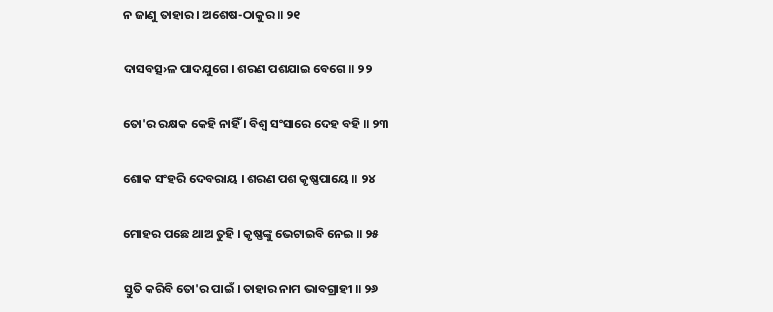ନ ଜାଣୁ ତାହାର । ଅଶେଷ-ଠାକୁର ॥ ୨୧

ଦାସବତ୍ସ›ଳ ପାଦଯୁଗେ । ଶରଣ ପଶଯାଇ ବେଗେ ॥ ୨୨

ତୋ'ର ରକ୍ଷକ କେହି ନାହିଁ । ବିଶ୍ୱ ସଂସାରେ ଦେହ ବହି ॥ ୨୩

ଶୋକ ସଂହରି ଦେବରାୟ । ଶରଣ ପଶ କୃଷ୍ଣପାୟେ ॥ ୨୪

ମୋହର ପଛେ ଥାଅ ତୁହି । କୃଷ୍ଣଙ୍କୁ ଭେଟାଇବି ନେଇ ॥ ୨୫

ସ୍ତୁତି କରିବି ତୋ'ର ପାଇଁ । ତାହାର ନାମ ଭାବଗ୍ରାହୀ ॥ ୨୬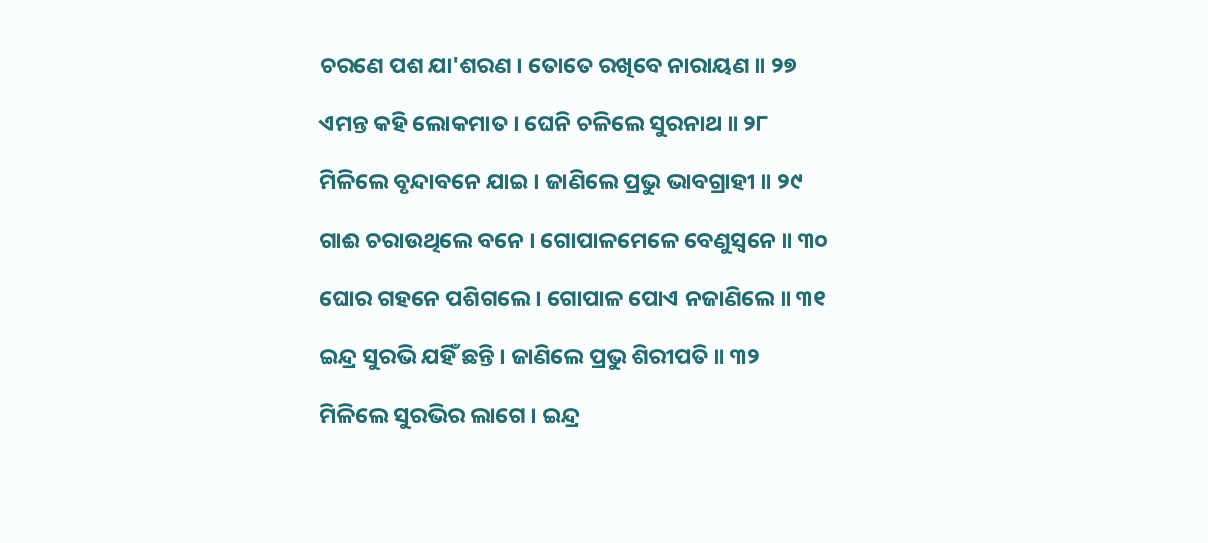ଚରଣେ ପଶ ଯା'ଶରଣ । ତୋତେ ରଖିବେ ନାରାୟଣ ॥ ୨୭

ଏମନ୍ତ କହି ଲୋକମାତ । ଘେନି ଚଳିଲେ ସୁରନାଥ ॥ ୨୮

ମିଳିଲେ ବୃନ୍ଦାବନେ ଯାଇ । ଜାଣିଲେ ପ୍ରଭୁ ଭାବଗ୍ରାହୀ ॥ ୨୯

ଗାଈ ଚରାଉଥିଲେ ବନେ । ଗୋପାଳମେଳେ ବେଣୁସ୍ୱନେ ॥ ୩୦

ଘୋର ଗହନେ ପଶିଗଲେ । ଗୋପାଳ ପୋଏ ନଜାଣିଲେ ॥ ୩୧

ଇନ୍ଦ୍ର ସୁରଭି ଯହିଁ ଛନ୍ତି । ଜାଣିଲେ ପ୍ରଭୁ ଶିରୀପତି ॥ ୩୨

ମିଳିଲେ ସୁରଭିର ଲାଗେ । ଇନ୍ଦ୍ର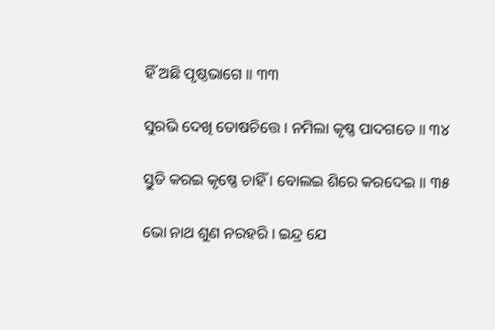ହିଁ ଅଛି ପୃଷ୍ଠଭାଗେ ॥ ୩୩

ସୁରଭି ଦେଖି ତୋଷଚିତ୍ତେ । ନମିଲା କୃଷ୍ଣ ପାଦଗତେ ॥ ୩୪

ସ୍ତୁତି କରଇ କୃଷ୍ଣେ ଚାହିଁ । ବୋଲଇ ଶିରେ କରଦେଇ ॥ ୩୫

ଭୋ ନାଥ ଶୁଣ ନରହରି । ଇନ୍ଦ୍ର ଯେ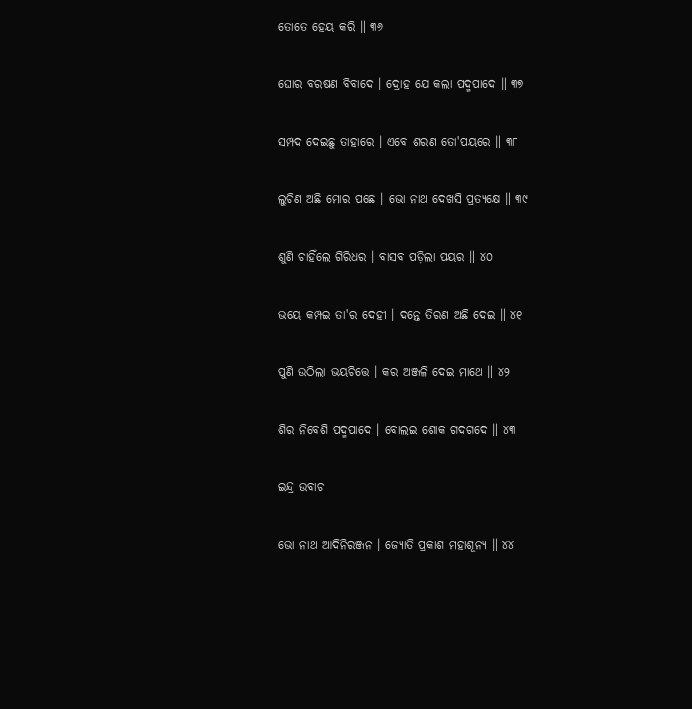ତୋତେ ହେୟ କରି ॥ ୩୬

ଘୋର ବରଷଣ ବିବାଦେ । ଦ୍ରୋହ ଯେ କଲା ପଦ୍ମ‌ପାଦେ ॥ ୩୭

ସମ୍ପଦ ଦେଇଛୁ ତାହାରେ । ଏବେ ଶରଣ ତୋ'ପୟରେ ॥ ୩୮

ଲୁଚିଣ ଅଛି ମୋର ପଛେ । ଭୋ ନାଥ ଦେଖସି ପ୍ରତ୍ୟକ୍ଷେ ॥ ୩୯

ଶୁଣି ଚାହିଁଲେ ଗିରିଧର । ବାସବ ପଡ଼ିଲା ପୟର ॥ ୪୦

ଭୟେ କମ୍ପଇ ତା'ର ଦେହୀ । ଦନ୍ତେ ତିରଣ ଅଛି ଦେଇ ॥ ୪୧

ପୁଣି ଉଠିଲା ଭୟଚିତ୍ତେ । କର ଅଞ୍ଜଳି ଦେଇ ମାଥେ ॥ ୪୨

ଶିର ନିବେଶି ପଦ୍ମ‌ପାଦେ । ବୋଲଇ ଶୋକ ଗଦଗଦେ ॥ ୪୩

ଇନ୍ଦ୍ର ଉବାଚ

ଭୋ ନାଥ ଆଦିନିରଞ୍ଜନ । ଜ୍ୟୋତି ପ୍ରକାଶ ମହାଶୂନ୍ୟ ॥ ୪୪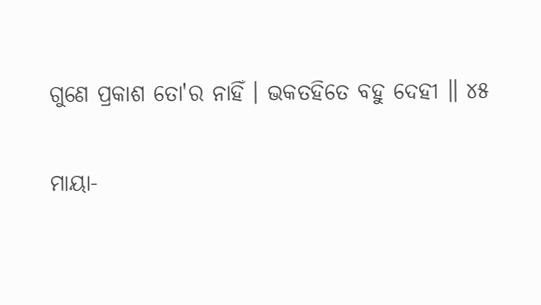ଗୁଣେ ପ୍ରକାଶ ତୋ'ର ନାହିଁ । ଭକତହିତେ ବହୁ ଦେହୀ ॥ ୪୫

ମାୟା-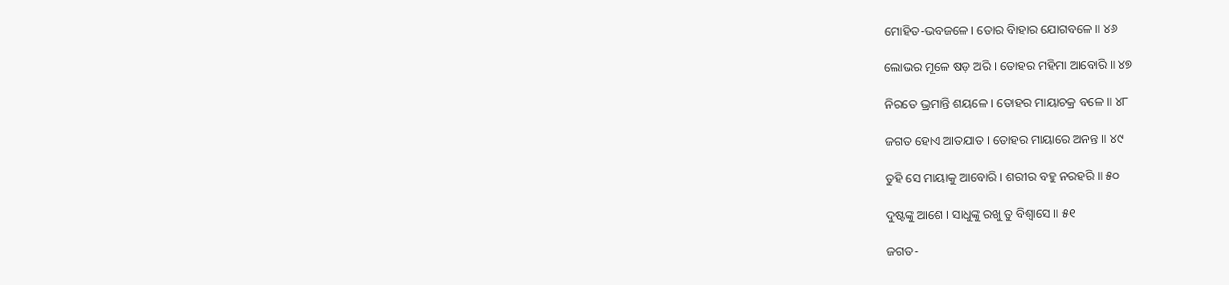ମୋହିତ-ଭବଜଳେ । ତୋର ବିାହାର ଯୋଗବଳେ ॥ ୪୬

ଲୋଭର ମୂଳେ ଷଡ଼ ଅରି । ତୋହର ମହିମା ଆବୋରି ॥ ୪୭

ନିରତେ ଭ୍ରମାନ୍ତି ଶୟଳେ । ତୋହର ମାୟାଚକ୍ର ବଳେ ॥ ୪୮

ଜଗତ ହୋଏ ଆତଯାତ । ତୋହର ମାୟାରେ ଅନନ୍ତ ॥ ୪୯

ତୁହି ସେ ମାୟାକୁ ଆବୋରି । ଶରୀର ବହୁ ନରହରି ॥ ୫୦

ଦୁଷ୍ଟଙ୍କୁ ଆଶେ । ସାଧୁଙ୍କୁ ରଖୁ ତୁ ବିଶ୍ୱାସେ ॥ ୫୧

ଜଗତ-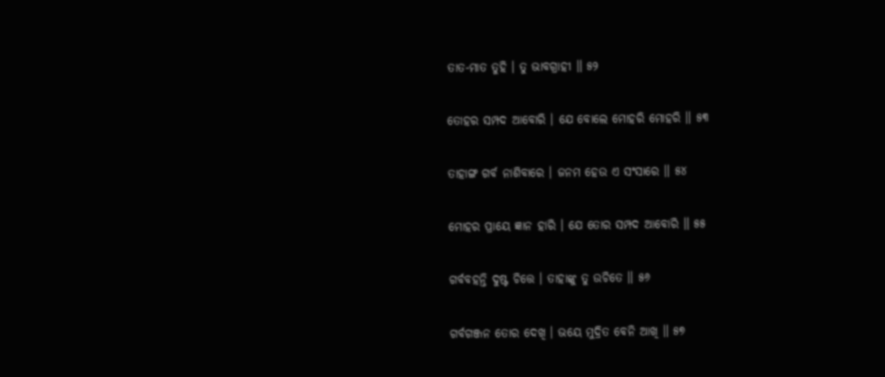ତାତ-ମାତ ତୁହି । ତୁ ଭାବଗ୍ରାହୀ ॥ ୫୨

ତୋହର ସମ୍ପଦ ଆବୋରି । ଯେ ବୋଲେ ମୋହରି ମୋହରି ॥ ୫୩

ତାହାଙ୍ଗ ଗର୍ବ ନାଶିବାରେ । ଜନମ ହେଉ ଏ ସଂସାରେ ॥ ୫୪

ମୋହର ପ୍ରାୟେ ଜ୍ଞାନ ହାରି । ଯେ ତୋର ସମ୍ପଦ ଆବୋରି ॥ ୫୫

ଗର୍ବବହନ୍ତି ଦୁଷ୍ଟ ଚିତ୍ତେ । ତାହାଙ୍କୁ ତୁ ଉଚିତେ ॥ ୫୬

ଗର୍ବଗଞ୍ଜନ ତୋର ଦେଖି । ଭୟେ ମୁଦ୍ରିତ ବେନି ଆଖି ॥ ୫୭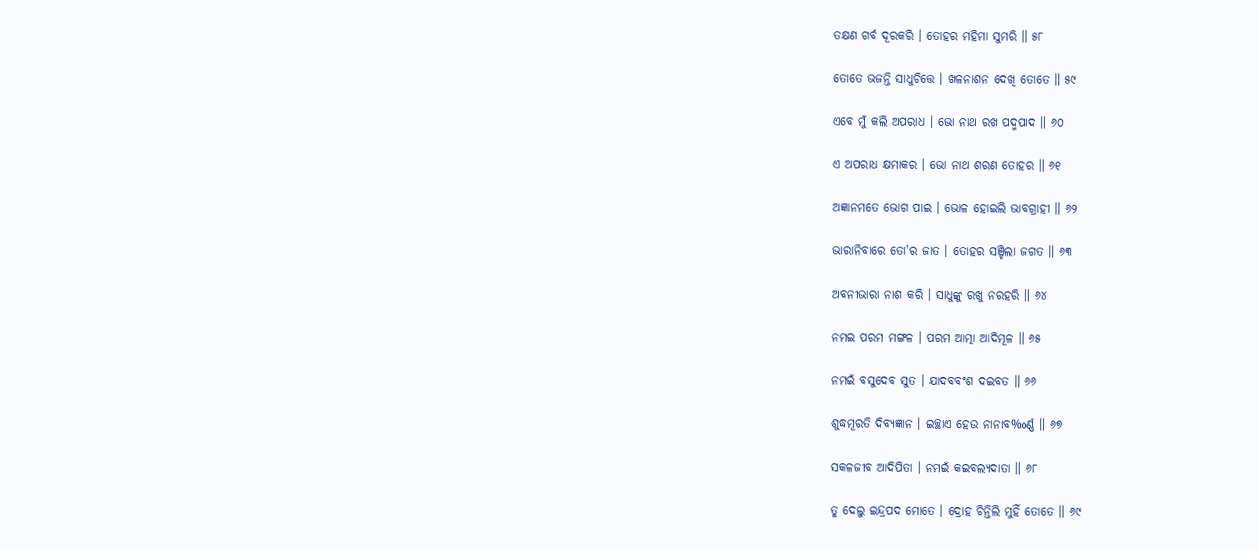ତକ୍ଷଣ ଗର୍ବ ଦୂରକରି । ତୋହର ମହିମା ସୁମରି ॥ ୫୮

ତୋତେ ଭଜନ୍ତି ସାଧୁଚିତ୍ତେ । ଖଳନାଶନ ଦେଖି ତୋତେ ॥ ୫୯

ଏବେ ମୁଁ କଲି ଅପରାଧ । ଭୋ ନାଥ ରଖ ପଦ୍ମ‌ପାଦ ॥ ୬୦

ଏ ଅପରାଧ କ୍ଷମାକର । ଭୋ ନାଥ ଶରଣ ତୋହର ॥ ୬୧

ଅଜ୍ଞାନମତେ ଭୋଗ ପାଇ । ଭୋଳ ହୋଇଲି ଭାବଗ୍ରାହୀ ॥ ୬୨

ଭାରାନିବାରେ ତୋ'ର ଜାତ । ତୋହର ସଞ୍ଚିଲା ଜଗତ ॥ ୬୩

ଅବନୀଭାରା ନାଶ କରି । ସାଧୁଙ୍କୁ ରଖୁ ନରହରି ॥ ୬୪

ନମଇ ପରମ ମଙ୍ଗଳ । ପରମ ଆତ୍ମା ଆଦିମୂଳ ॥ ୬୫

ନମଇଁ ବସୁଦେବ ସୁତ । ଯାଦବବଂଶ ଦଇବତ ॥ ୬୬

ଶୁଦ୍ଧମୂରତି ଦିବ୍ୟଜ୍ଞାନ । ଇଚ୍ଛାଏ ହେଉ ନାନାବ‰ର୍ଣ୍ଣ ॥ ୬୭

ସକଳଜୀବ ଆଦିପିତା । ନମଇଁ କଇବଲ୍ୟଦାତା ॥ ୬୮

ତୁ ଦେଲୁ ଇନ୍ଦ୍ରପଦ ମୋତେ । ଦ୍ରୋହ ଚିନ୍ତିଲି ମୁହିଁ ତୋତେ ॥ ୬୯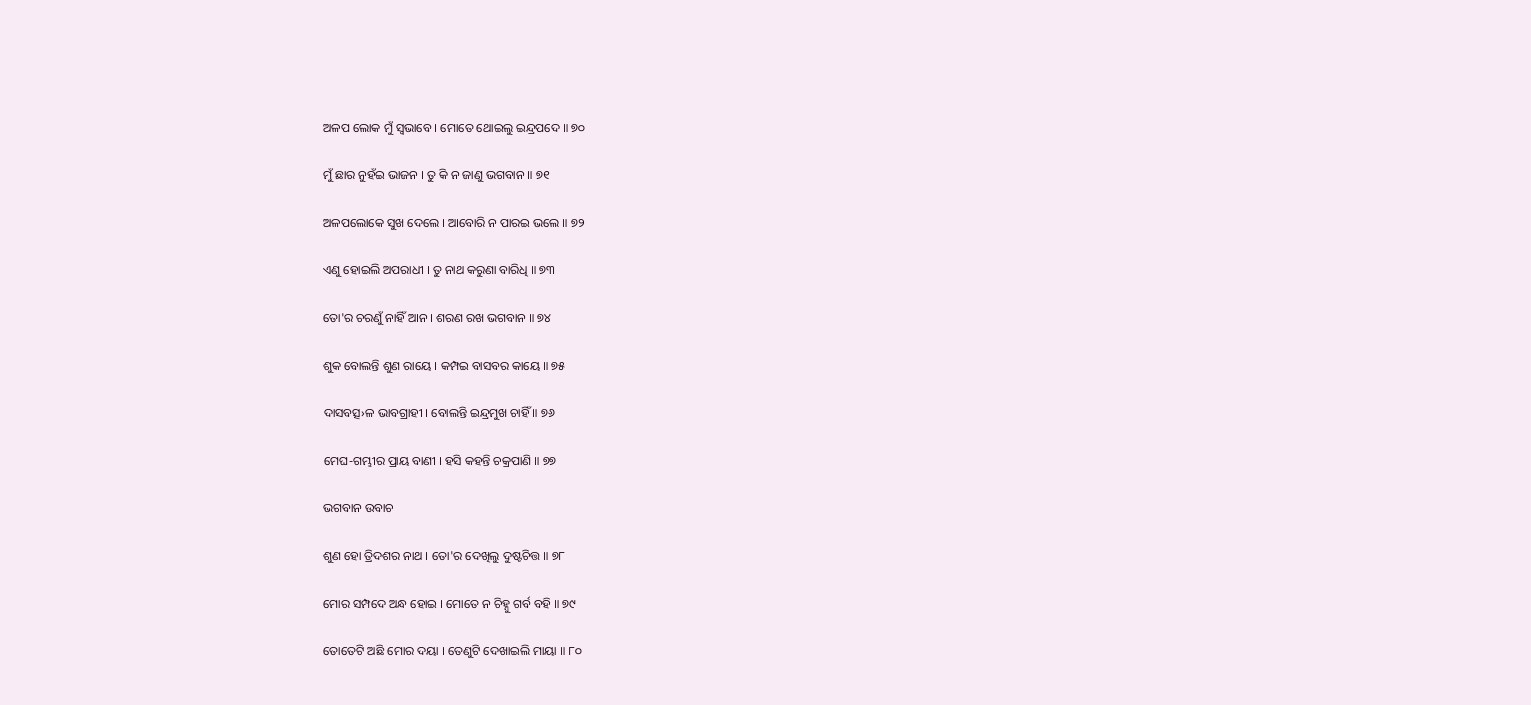ଅଳପ ଲୋକ ମୁଁ ସ୍ୱଭାବେ । ମୋତେ ଥୋଇଲୁ ଇନ୍ଦ୍ରପଦେ ॥ ୭୦

ମୁଁ ଛାର ନୁହଁଇ ଭାଜନ । ତୁ କି ନ ଜାଣୁ ଭଗବାନ ॥ ୭୧

ଅଳପଲୋକେ ସୁଖ ଦେଲେ । ଆବୋରି ନ ପାରଇ ଭଲେ ॥ ୭୨

ଏଣୁ ହୋଇଲି ଅପରାଧୀ । ତୁ ନାଥ କରୁଣା ବାରିଧି ॥ ୭୩

ତୋ'ର ଚରଣୁଁ ନାହିଁ ଆନ । ଶରଣ ରଖ ଭଗବାନ ॥ ୭୪

ଶୁକ ବୋଲନ୍ତି ଶୁଣ ରାୟେ । କମ୍ପଇ ବାସବର କାୟେ ॥ ୭୫

ଦାସବତ୍ସ›ଳ ଭାବଗ୍ରାହୀ । ବୋଲନ୍ତି ଇନ୍ଦ୍ରମୁଖ ଚାହିଁ ॥ ୭୬

ମେଘ-ଗମ୍ଭୀର ପ୍ରାୟ ବାଣୀ । ହସି କହନ୍ତି ଚକ୍ରପାଣି ॥ ୭୭

ଭଗବାନ ଉବାଚ

ଶୁଣ ହୋ ତ୍ରିଦଶର ନାଥ । ତୋ'ର ଦେଖିଲୁ ଦୁଷ୍ଟଚିତ୍ତ ॥ ୭୮

ମୋର ସମ୍ପଦେ ଅନ୍ଧ ହୋଇ । ମୋତେ ନ ଚିହ୍ନୁ ଗର୍ବ ବହି ॥ ୭୯

ତୋତେଟି ଅଛି ମୋର ଦୟା । ତେଣୁଟି ଦେଖାଇଲି ମାୟା ॥ ୮୦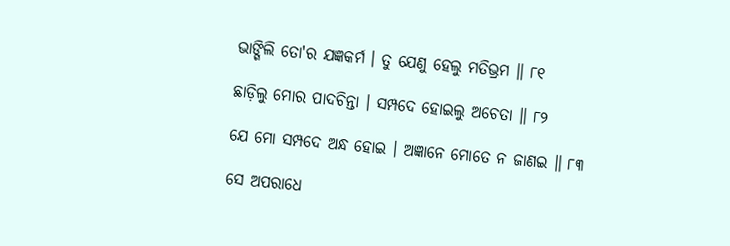ଭାଙ୍ଗିଲି ତୋ'ର ଯଜ୍ଞକର୍ମ । ତୁ ଯେଣୁ ହେଲୁ ମତିଭ୍ରମ ॥ ୮୧

ଛାଡ଼ିଲୁ ମୋର ପାଦଚିନ୍ତା । ସମ୍ପଦେ ହୋଇଲୁ ଅଚେତା ॥ ୮୨

ଯେ ମୋ ସମ୍ପଦେ ଅନ୍ଧ ହୋଇ । ଅଜ୍ଞାନେ ମୋତେ ନ ଜାଣଇ ॥ ୮୩

ସେ ଅପରାଧେ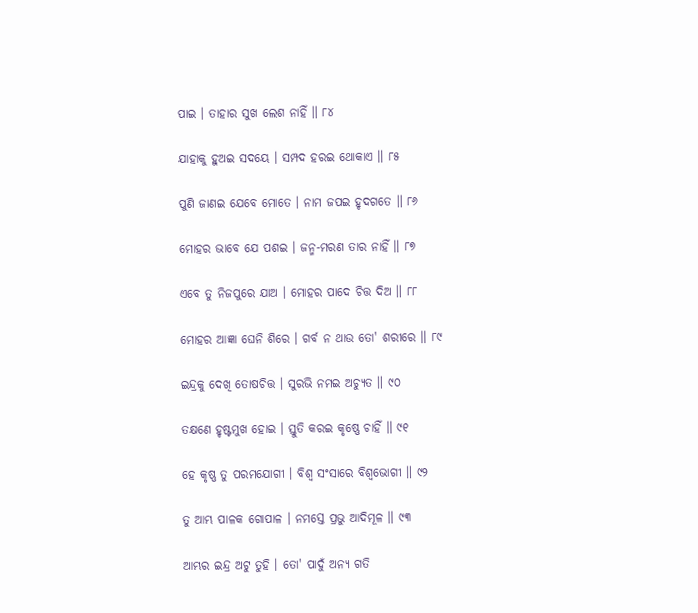ପାଇ । ତାହାର ସୁଖ ଲେଶ ନାହିଁ ॥ ୮୪

ଯାହାକୁ ହୁଅଇ ସଦୟେ । ସମ୍ପଦ ହରଇ ଥୋକାଏ ॥ ୮୫

ପୁଣି ଜାଣଇ ଯେବେ ମୋତେ । ନାମ ଜପଇ ହୃଦଗତେ ॥ ୮୬

ମୋହର ଭାବେ ଯେ ପଶଇ । ଜନ୍ମ-ମରଣ ତାର ନାହିଁ ॥ ୮୭

ଏବେ ତୁ ନିଜପୁରେ ଯାଅ । ମୋହର ପାଦେ ଚିତ୍ତ ଦିଅ ॥ ୮୮

ମୋହର ଆଜ୍ଞା ଘେନି ଶିରେ । ଗର୍ବ ନ ଥାଉ ତୋ' ଶରୀରେ ॥ ୮୯

ଇନ୍ଦ୍ରକୁ ଦେଖି ତୋଷଚିତ୍ତ । ସୁରଭି ନମଇ ଅଚ୍ୟୁତ ॥ ୯୦

ତକ୍ଷଣେ ହୃଷ୍ଟମୁଖ ହୋଇ । ସ୍ତୁତି କରଇ କୃଷ୍ଣେ ଚାହିଁ ॥ ୯୧

ହେ କୃଷ୍ଣ ତୁ ପରମଯୋଗୀ । ବିଶ୍ୱ ସଂସାରେ ବିଶ୍ୱଭୋଗୀ ॥ ୯୨

ତୁ ଆମ୍ଭ ପାଳକ ଗୋପାଳ । ନମସ୍ତେ ପ୍ରଭୁ ଆଦିମୂଳ ॥ ୯୩

ଆମ୍ଭର ଇନ୍ଦ୍ର ଅଟୁ ତୁହି । ତୋ' ପାଦୁଁ ଅନ୍ୟ ଗତି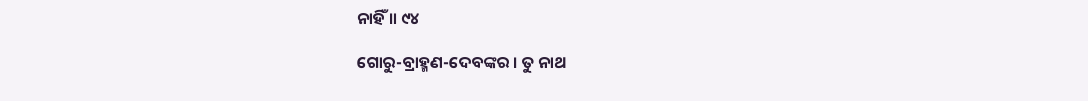ନାହିଁ ॥ ୯୪

ଗୋରୁ-ବ୍ରାହ୍ମଣ-ଦେବଙ୍କର । ତୁ ନାଥ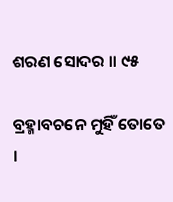ଶରଣ ସୋଦର ॥ ୯୫

ବ୍ରହ୍ମାବଚନେ ମୁହିଁ ତୋତେ ।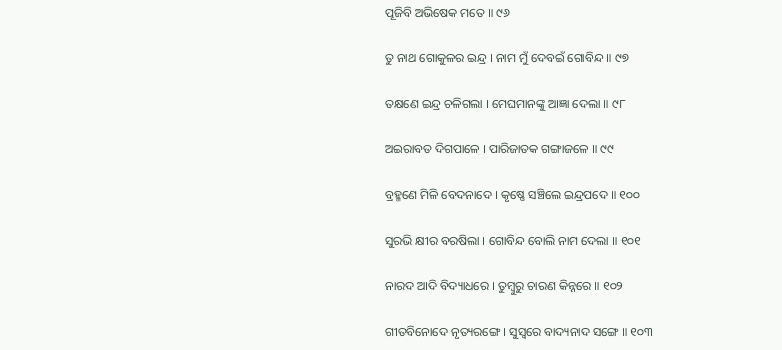ପୂଜିବି ଅଭିଷେକ ମତେ ॥ ୯୬

ତୁ ନାଥ ଗୋକୁଳର ଇନ୍ଦ୍ର । ନାମ ମୁଁ ଦେବଇଁ ଗୋବିନ୍ଦ ॥ ୯୭

ତକ୍ଷଣେ ଇନ୍ଦ୍ର ଚଳିଗଲା । ମେଘମାନଙ୍କୁ ଆଜ୍ଞା ଦେଲା ॥ ୯୮

ଅଇରାବତ ଦିଗପାଳେ । ପାରିଜାତକ ଗଙ୍ଗାଜଳେ ॥ ୯୯

ବ୍ରହ୍ମଣେ ମିଳି ବେଦନାଦେ । କୃଷ୍ଣେ ସଞ୍ଚିଲେ ଇନ୍ଦ୍ରପଦେ ॥ ୧୦୦

ସୁରଭି କ୍ଷୀର ବରଷିଲା । ଗୋବିନ୍ଦ ବୋଲି ନାମ ଦେଲା ॥ ୧୦୧

ନାରଦ ଆଦି ବିଦ୍ୟାଧରେ । ତୁମ୍ବୁରୁ ଚାରଣ କିନ୍ନରେ ॥ ୧୦୨

ଗୀତବିନୋଦେ ନୃତ୍ୟରଙ୍ଗେ । ସୁସ୍ୱରେ ବାଦ୍ୟନାଦ ସଙ୍ଗେ ॥ ୧୦୩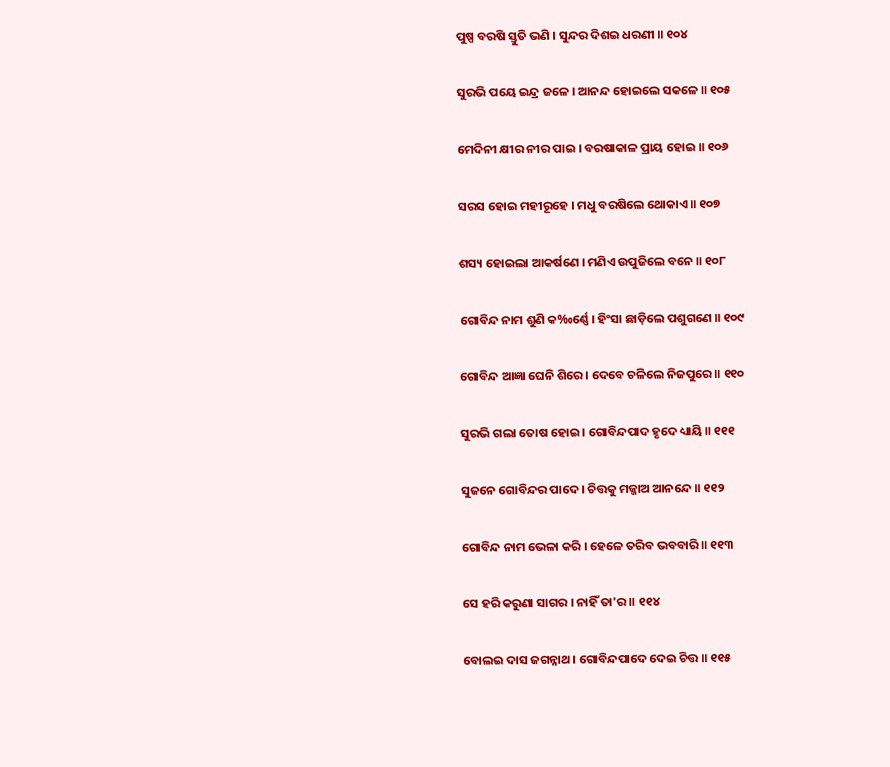ପୁଷ୍ପ ବରଷି ସ୍ତୁତି ଭଣି । ସୁନ୍ଦର ଦିଶଇ ଧରଣୀ ॥ ୧୦୪

ସୁରଭି ପୟେ ଇନ୍ଦ୍ର ଜଳେ । ଆନନ୍ଦ ହୋଇଲେ ସକଳେ ॥ ୧୦୫

ମେଦିନୀ କ୍ଷୀର ନୀର ପାଇ । ବରଷାକାଳ ପ୍ରାୟ ହୋଇ ॥ ୧୦୬

ସରସ ହୋଇ ମହୀରୂହେ । ମଧୁ ବରଷିଲେ ଥୋକାଏ ॥ ୧୦୭

ଶସ୍ୟ ହୋଇଲା ଆକର୍ଷଣେ । ମଣିଏ ଉପୁଜିଲେ ବନେ ॥ ୧୦୮

ଗୋବିନ୍ଦ ନାମ ଶୁଣି କ‰ର୍ଣ୍ଣେ । ହିଂସା ଛାଡ଼ିଲେ ପଶୁଗଣେ ॥ ୧୦୯

ଗୋବିନ୍ଦ ଆଜ୍ଞା ଘେନି ଶିରେ । ଦେବେ ଚଳିଲେ ନିଜପୁରେ ॥ ୧୧୦

ସୁରଭି ଗଲା ତୋଷ ହୋଇ । ଗୋବିନ୍ଦପାଦ ହୃଦେ ଧ୍ୟାୟି ॥ ୧୧୧

ସୁଜନେ ଗୋବିନ୍ଦର ପାଦେ । ଚିତ୍ତକୁ ମଜ୍ଜାଅ ଆନନ୍ଦେ ॥ ୧୧୨

ଗୋବିନ୍ଦ ନାମ ଭେଳା କରି । ହେଳେ ତରିବ ଭବବାରି ॥ ୧୧୩

ସେ ହରି କରୁଣା ସାଗର । ନାହିଁ ତା'ର ॥ ୧୧୪

ବୋଲଇ ଦାସ ଜଗନ୍ନାଥ । ଗୋବିନ୍ଦପାଦେ ଦେଇ ଚିତ୍ତ ॥ ୧୧୫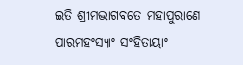ଇତି ଶ୍ରୀମଦ୍ଭାଗବତେ ମହାପୁରାଣେ ପାରମହଂସ୍ୟାଂ ସଂହିତାୟାଂ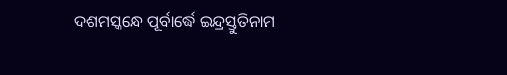ଦଶମସ୍କନ୍ଧେ ପୂର୍ବାର୍ଦ୍ଧେ ଇନ୍ଦ୍ରସ୍ତୁତିନାମ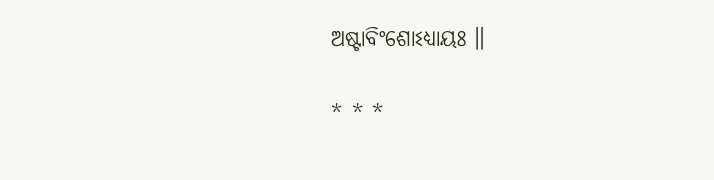ଅଷ୍ଟାବିଂଶୋଽଧ୍ୟାୟଃ ॥

* * *